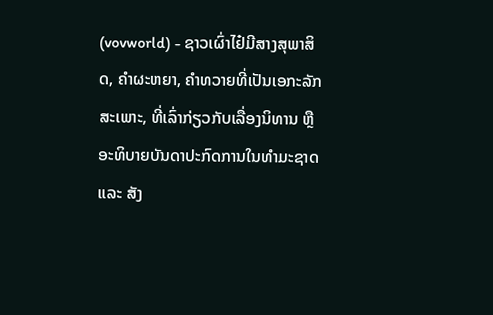(vovworld) - ຊາວເຜົ່າໄຢ໋ມີສາງສຸພາສິດ, ຄຳຜະຫຍາ, ຄຳທວາຍທີ່ເປັນເອກະລັກສະເພາະ, ທີ່ເລົ່າກ່ຽວກັບເລື່ອງນິທານ ຫຼືອະທິບາຍບັນດາປະກົດການໃນທຳມະຊາດ ແລະ ສັງ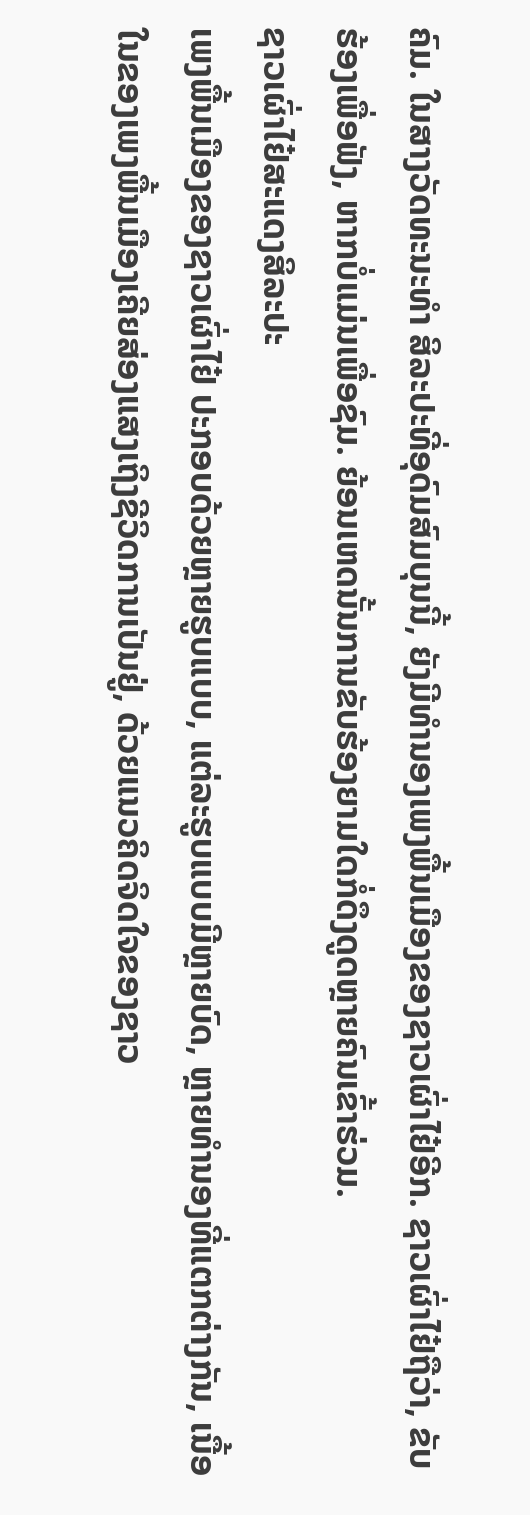ຄົມ. ໃນສາງວັດທະນະທຳ ສິລະປະທີ່ອຸດົມສົມບຸນນີ້, ຍັງມີທຳນອງເພງພື້ນເມືອງຂອງຊາວເຜົ່າໄຢ໋ອີກ. ຊາວເຜົ່າໄຢ໋ຖືວ່າ, ຂັບຮ້ອງເພື່ອຟັງ, ຫາກບໍ່ແມ່ນເພື່ອຊົມ. ຍ້ອນເຫດນັ້ນການຂັບຮ້ອງຍາມໃດກໍ່ດຶງດູດຫຼາຍຄົນເຂົ້າຮ່ວມ.
ຊາວເຜົ່າໄຢ໋ສະແດງສິລະປະ
ເພງພື້ນເມືອງຂອງຊາວເຜົ່າໄຢ໋ ປະກອບດ້ວຍຫຼາຍຮູບແບບ, ແຕ່ລະຮູບແບບມີຫຼາຍບົດ, ຫຼາຍທຳນອງທີ່ແຕກຕ່າງກັນ, ເນື້ອໃນຂອງເພງພື້ນເມືອງເຄີຍສ່ອງແສງເຖິງຊີວິດການເປັນຢູ່, ດ້ວຍແນວຄິດຈິດໃຈຂອງຊາວ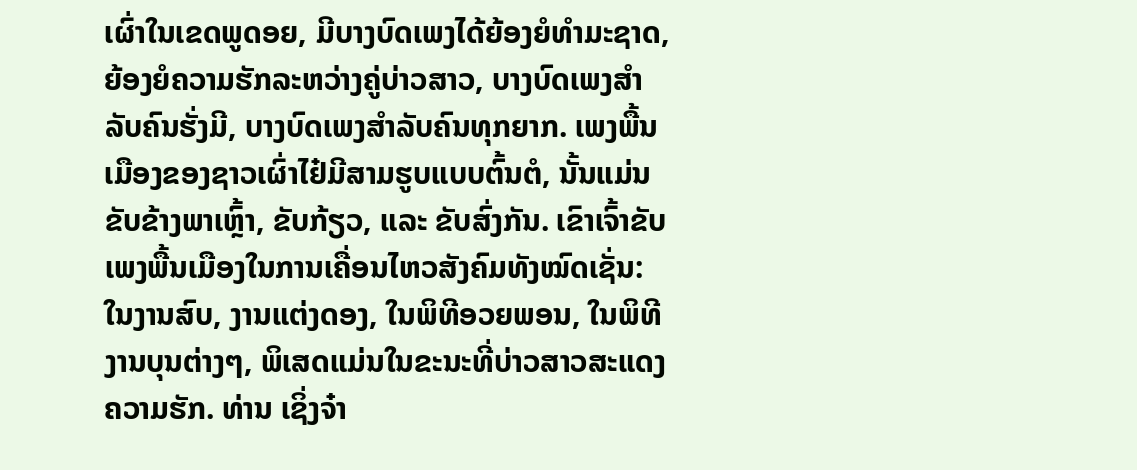ເຜົ່າໃນເຂດພູດອຍ, ມີບາງບົດເພງໄດ້ຍ້ອງຍໍທຳມະຊາດ, ຍ້ອງຍໍຄວາມຮັກລະຫວ່າງຄູ່ບ່າວສາວ, ບາງບົດເພງສຳລັບຄົນຮັ່ງມີ, ບາງບົດເພງສຳລັບຄົນທຸກຍາກ. ເພງພື້ນເມືອງຂອງຊາວເຜົ່າໄຢ໋ມີສາມຮູບແບບຕົ້ນຕໍ, ນັ້ນແມ່ນຂັບຂ້າງພາເຫຼົ້າ, ຂັບກ້ຽວ, ແລະ ຂັບສົ່ງກັນ. ເຂົາເຈົ້າຂັບເພງພື້ນເມືອງໃນການເຄື່ອນໄຫວສັງຄົມທັງໝົດເຊັ່ນ: ໃນງານສົບ, ງານແຕ່ງດອງ, ໃນພິທີອວຍພອນ, ໃນພິທີງານບຸນຕ່າງໆ, ພິເສດແມ່ນໃນຂະນະທີ່ບ່າວສາວສະແດງຄວາມຮັກ. ທ່ານ ເຊິ່ງຈ໋າ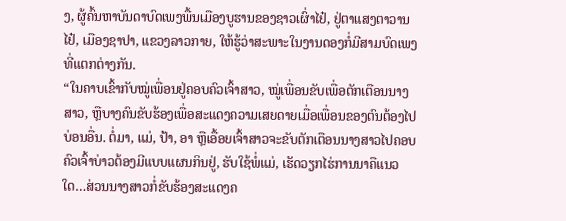ງ, ຜູ້ຄົ້ນຫາບັນດາບົດເພງພື້ນເມືອງບູຮານຂອງຊາວເຜົ່າໄຢ໋, ຢູ່ຕາແສງຕາວານໄຢ໋, ເມືອງຊາປາ, ແຂວງລາວກາຍ, ໃຫ້ຮູ້ວ່າສະພາະໃນງານດອງກໍ່ມີສາມບົດເພງທີ່ແຕກຕ່າງກັນ.
“ໃນຄາບເຂົ້າກັບໝູ່ເພື່ອນຢູ່ຄອບຄົວເຈົ້າສາວ, ໝູ່ເພື່ອນຂັບເພື່ອຕັກເຕືອນນາງສາວ, ຫຼືບາງຄົນຂັບຮ້ອງເພື່ອສະແດງຄວາມເສຍດາຍເມື່ອເພື່ອນຂອງຕົນຕ້ອງໄປບ່ອນອື່ນ. ຕໍ່ມາ, ແມ່, ປ້າ, ອາ ຫຼືເອື້ອຍເຈົ້າສາວຈະຂັບຕັກເຕືອນນາງສາວໄປຄອບຄົວເຈົ້າບ່າວຕ້ອງມີແບບແຜນກິນຢູ່, ຮັບໃຊ້ພໍ່ແມ່, ເຮັດວຽກໄຮ່ການນາຄືແນວໃດ…ສ່ວນນາງສາວກໍ່ຂັບຮ້ອງສະແດງຄ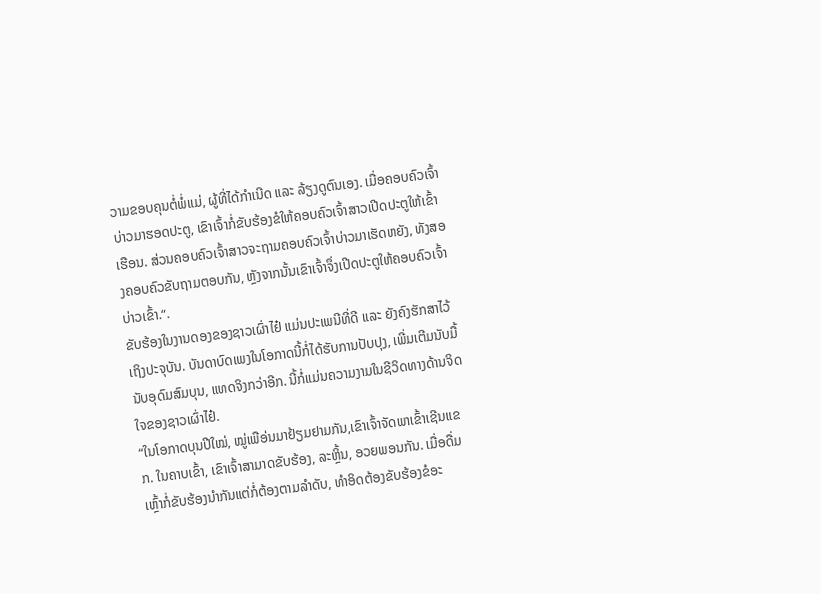ວາມຂອບຄຸນຕໍ່ພໍ່ແມ່, ຜູ້ທີ່ໄດ້ກຳເນີດ ແລະ ລ້ຽງດູຕົນເອງ. ເມື່ອຄອບຄົວເຈົ້າບ່າວມາຮອດປະຕູ, ເຂົາເຈົ້າກໍ່ຂັບຮ້ອງຂໍໃຫ້ຄອບຄົວເຈົ້າສາວເປີດປະຕູໃຫ້ເຂົ້າເຮືອນ. ສ່ວນຄອບຄົວເຈົ້າສາວຈະຖາມຄອບຄົວເຈົ້າບ່າວມາເຮັດຫຍັງ, ທັງສອງຄອບຄົວຂັບຖາມຕອບກັນ, ຫຼັງຈາກນັ້ນເຂົາເຈົ້າຈຶ່ງເປີດປະຕູໃຫ້ຄອບຄົວເຈົ້າບ່າວເຂົ້າ.“.
ຂັບຮ້ອງໃນງານດອງຂອງຊາວເຜົ່າໄຢ໋ ແມ່ນປະເພນີທີ່ດີ ແລະ ຍັງຄົງຮັກສາໄວ້ເຖິງປະຈຸບັນ. ບັນດາບົດເພງໃນໂອກາດນີ້ກໍ່ໄດ້ຮັບການປັບປຸງ, ເພີ່ມເຕີມນັບມື້ນັບອຸດົມສົມບຸນ, ແທດຈິງກວ່າອີກ. ນີ້ກໍ່ແມ່ນຄວາມງາມໃນຊີວິດທາງດ້ານຈິດໃຈຂອງຊາວເຜົ່າໄຢ໋.
“ໃນໂອກາດບຸນປີໃໝ່, ໝູ່ເພືອ່ນມາຢ້ຽມຢາມກັນ,ເຂົາເຈົ້າຈັດພາເຂົ້າເຊີນແຂກ. ໃນຄາບເຂົ້າ, ເຂົາເຈົ້າສາມາດຂັບຮ້ອງ, ລະຫຼິ້ນ, ອວຍພອນກັນ. ເມື່ອດື່ມເຫຼົ້າກໍ່ຂັບຮ້ອງນຳກັນແຕ່ກໍ່ຕ້ອງຕາມລຳດັບ, ທຳອິດຕ້ອງຂັບຮ້ອງຂໍອະ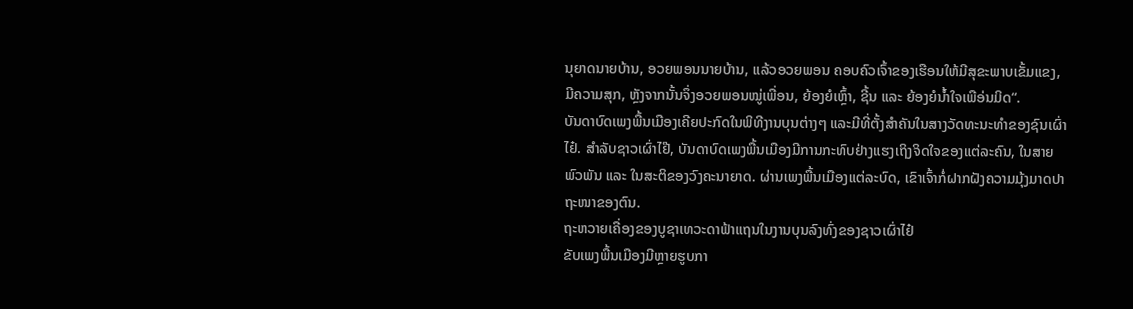ນຸຍາດນາຍບ້ານ, ອວຍພອນນາຍບ້ານ, ແລ້ວອວຍພອນ ຄອບຄົວເຈົ້າຂອງເຮືອນໃຫ້ມີສຸຂະພາບເຂັ້ມແຂງ, ມີຄວາມສຸກ, ຫຼັງຈາກນັ້ນຈຶ່ງອວຍພອນໝູ່ເພື່ອນ, ຍ້ອງຍໍເຫຼົ້າ, ຊີ້ນ ແລະ ຍ້ອງຍໍນ້ຳໃຈເພືອ່ນມິດ“.
ບັນດາບົດເພງພື້ນເມືອງເຄີຍປະກົດໃນພິທີງານບຸນຕ່າງໆ ແລະມີທີ່ຕັ້ງສຳຄັນໃນສາງວັດທະນະທຳຂອງຊົນເຜົ່າໄຢ໋. ສຳລັບຊາວເຜົ່າໄຢ໊, ບັນດາບົດເພງພື້ນເມືອງມີການກະທົບຢ່າງແຮງເຖິງຈິດໃຈຂອງແຕ່ລະຄົນ, ໃນສາຍພົວພັນ ແລະ ໃນສະຕິຂອງວົງຄະນາຍາດ. ຜ່ານເພງພື້ນເມືອງແຕ່ລະບົດ, ເຂົາເຈົ້າກໍ່ຝາກຝັງຄວາມມຸ້ງມາດປາຖະໜາຂອງຕົນ.
ຖະຫວາຍເຄື່ອງຂອງບູຊາເທວະດາຟ້າແຖນໃນງານບຸນລົງທົ່ງຂອງຊາວເຜົ່າໄຢ໋
ຂັບເພງພື້ນເມືອງມີຫຼາຍຮູບກາ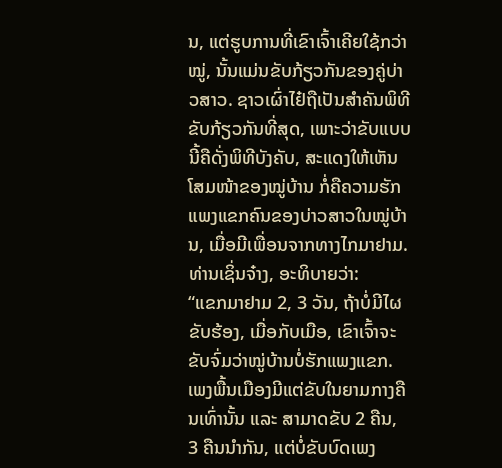ນ, ແຕ່ຮູບການທີ່ເຂົາເຈົ້າເຄີຍໃຊ້ກວ່າໝູ່, ນັ້ນແມ່ນຂັບກ້ຽວກັນຂອງຄູ່ບ່າວສາວ. ຊາວເຜົ່າໄຢ໋ຖືເປັນສຳຄັນພິທີຂັບກ້ຽວກັນທີ່ສຸດ, ເພາະວ່າຂັບແບບນີ້ຄືດັ່ງພິທີບັງຄັບ, ສະແດງໃຫ້ເຫັນໂສມໜ້າຂອງໝູ່ບ້ານ ກໍ່ຄືຄວາມຮັກແພງແຂກຄົນຂອງບ່າວສາວໃນໝູ່ບ້ານ, ເມື່ອມີເພື່ອນຈາກທາງໄກມາຢາມ. ທ່ານເຊິ່ນຈ໋າງ, ອະທິບາຍວ່າ:
“ແຂກມາຢາມ 2, 3 ວັນ, ຖ້າບໍ່ມີໄຜຂັບຮ້ອງ, ເມື່ອກັບເມືອ, ເຂົາເຈົ້າຈະຂັບຈົ່ມວ່າໝູ່ບ້ານບໍ່ຮັກແພງແຂກ. ເພງພື້ນເມືອງມີແຕ່ຂັບໃນຍາມກາງຄືນເທົ່ານັ້ນ ແລະ ສາມາດຂັບ 2 ຄືນ, 3 ຄືນນຳກັນ, ແຕ່ບໍ່ຂັບບົດເພງ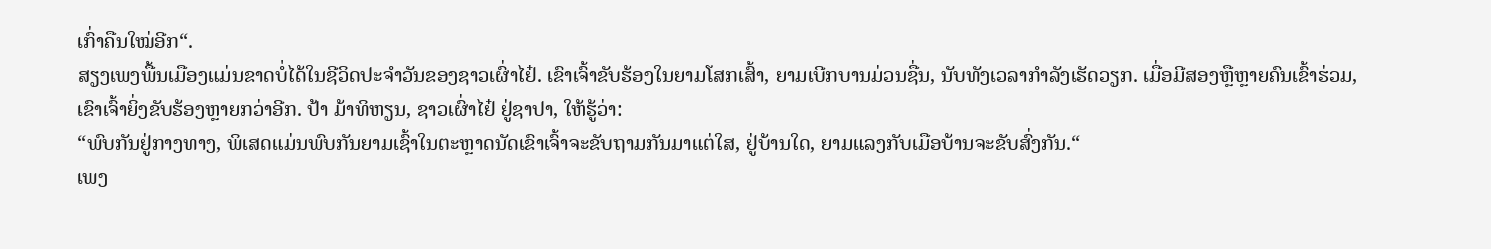ເກົ່າຄືນໃໝ່ອີກ“.
ສຽງເພງພື້ນເມືອງແມ່ນຂາດບໍ່ໄດ້ໃນຊີວິດປະຈຳວັນຂອງຊາວເຜົ່າໄຢ໋. ເຂົາເຈົ້າຂັບຮ້ອງໃນຍາມໂສກເສົ້າ, ຍາມເບີກບານມ່ວນຊື່ນ, ນັບທັງເວລາກຳລັງເຮັດວຽກ. ເມື່ອມີສອງຫຼືຫຼາຍຄົນເຂົ້າຮ່ວມ, ເຂົາເຈົ້າຍິ່ງຂັບຮ້ອງຫຼາຍກວ່າອີກ. ປ້າ ມ້າທິຫຽນ, ຊາວເຜົ່າໄຢ໋ ຢູ່ຊາປາ, ໃຫ້ຮູ້ວ່າ:
“ພົບກັນຢູ່ກາງທາງ, ພິເສດແມ່ນພົບກັນຍາມເຊົ້າໃນຕະຫຼາດນັດເຂົາເຈົ້າຈະຂັບຖາມກັນມາແຕ່ໃສ, ຢູ່ບ້ານໃດ, ຍາມແລງກັບເມືອບ້ານຈະຂັບສົ່ງກັນ.“
ເພງ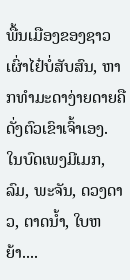ພື້ນເມືອງຂອງຊາວເຜົ່າໄຢ໋ບໍ່ສັບສົນ, ຫາກທຳມະດາງ່າຍດາຍຄືດັ່ງຕົວເຂົາເຈົ້າເອງ. ໃນບົດເພງມີເມກ, ລົມ, ພະຈັນ, ດວງດາວ, ຕາດນ້ຳ, ໃບຫຍ້າ....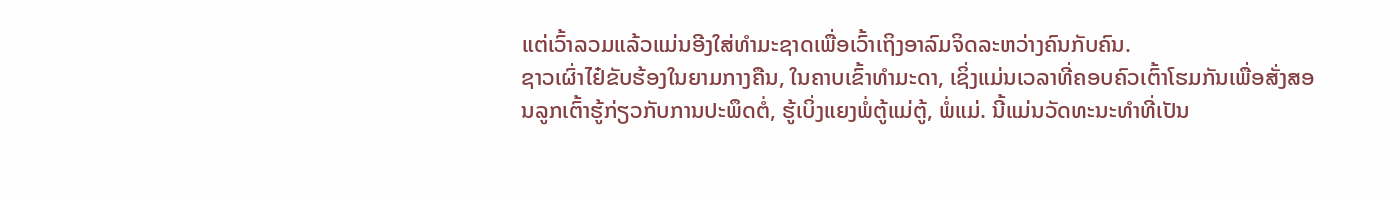ແຕ່ເວົ້າລວມແລ້ວແມ່ນອີງໃສ່ທຳມະຊາດເພື່ອເວົ້າເຖິງອາລົມຈິດລະຫວ່າງຄົນກັບຄົນ.
ຊາວເຜົ່າໄຢ໋ຂັບຮ້ອງໃນຍາມກາງຄືນ, ໃນຄາບເຂົ້າທຳມະດາ, ເຊິ່ງແມ່ນເວລາທີ່ຄອບຄົວເຕົ້າໂຮມກັນເພື່ອສັ່ງສອນລູກເຕົ້າຮູ້ກ່ຽວກັບການປະພຶດຕໍ່, ຮູ້ເບິ່ງແຍງພໍ່ຕູ້ແມ່ຕູ້, ພໍ່ແມ່. ນີ້ແມ່ນວັດທະນະທຳທີ່ເປັນ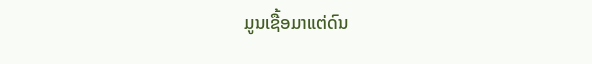ມູນເຊື້ອມາແຕ່ດົນ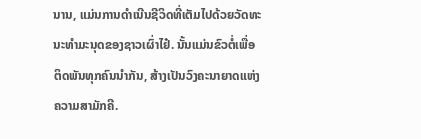ນານ, ແມ່ນການດຳເນີນຊີວິດທີ່ເຕັມໄປດ້ວຍວັດທະນະທຳມະນຸດຂອງຊາວເຜົ່າໄຢ໋. ນັ້ນແມ່ນຂົວຕໍ່ເພື່ອຕິດພັນທຸກຄົນນຳກັນ, ສ້າງເປັນວົງຄະນາຍາດແຫ່ງຄວາມສາມັກຄີ.